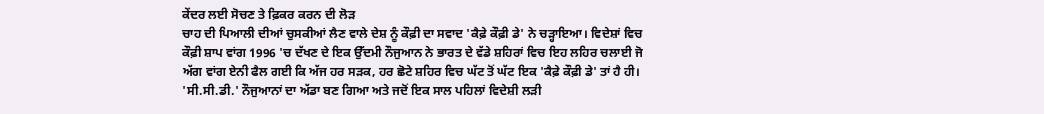ਕੇਂਦਰ ਲਈ ਸੋਚਣ ਤੇ ਫ਼ਿਕਰ ਕਰਨ ਦੀ ਲੋੜ
ਚਾਹ ਦੀ ਪਿਆਲੀ ਦੀਆਂ ਚੁਸਕੀਆਂ ਲੈਣ ਵਾਲੇ ਦੇਸ਼ ਨੂੰ ਕੌਫ਼ੀ ਦਾ ਸਵਾਦ 'ਕੈਫ਼ੇ ਕੌਫ਼ੀ ਡੇ' ਨੇ ਚੜ੍ਹਾਇਆ। ਵਿਦੇਸ਼ਾਂ ਵਿਚ ਕੌਫ਼ੀ ਸ਼ਾਪ ਵਾਂਗ 1996 'ਚ ਦੱਖਣ ਦੇ ਇਕ ਉੱਦਮੀ ਨੌਜੁਆਨ ਨੇ ਭਾਰਤ ਦੇ ਵੱਡੇ ਸ਼ਹਿਰਾਂ ਵਿਚ ਇਹ ਲਹਿਰ ਚਲਾਈ ਜੋ ਅੱਗ ਵਾਂਗ ਏਨੀ ਫੈਲ ਗਈ ਕਿ ਅੱਜ ਹਰ ਸੜਕ, ਹਰ ਛੋਟੇ ਸ਼ਹਿਰ ਵਿਚ ਘੱਟ ਤੋਂ ਘੱਟ ਇਕ 'ਕੈਫ਼ੇ ਕੌਫ਼ੀ ਡੇ' ਤਾਂ ਹੈ ਹੀ। 'ਸੀ.ਸੀ.ਡੀ.' ਨੌਜੁਆਨਾਂ ਦਾ ਅੱਡਾ ਬਣ ਗਿਆ ਅਤੇ ਜਦੋਂ ਇਕ ਸਾਲ ਪਹਿਲਾਂ ਵਿਦੇਸ਼ੀ ਲੜੀ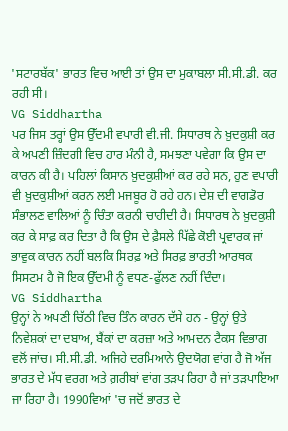'ਸਟਾਰਬੱਕ' ਭਾਰਤ ਵਿਚ ਆਈ ਤਾਂ ਉਸ ਦਾ ਮੁਕਾਬਲਾ ਸੀ.ਸੀ.ਡੀ. ਕਰ ਰਹੀ ਸੀ।
VG Siddhartha
ਪਰ ਜਿਸ ਤਰ੍ਹਾਂ ਉਸ ਉੱਦਮੀ ਵਪਾਰੀ ਵੀ.ਜੀ. ਸਿਧਾਰਥ ਨੇ ਖ਼ੁਦਕੁਸ਼ੀ ਕਰ ਕੇ ਅਪਣੀ ਜ਼ਿੰਦਗੀ ਵਿਚ ਹਾਰ ਮੰਨੀ ਹੈ, ਸਮਝਣਾ ਪਵੇਗਾ ਕਿ ਉਸ ਦਾ ਕਾਰਨ ਕੀ ਹੈ। ਪਹਿਲਾਂ ਕਿਸਾਨ ਖ਼ੁਦਕੁਸ਼ੀਆਂ ਕਰ ਰਹੇ ਸਨ, ਹੁਣ ਵਪਾਰੀ ਵੀ ਖ਼ੁਦਕੁਸ਼ੀਆਂ ਕਰਨ ਲਈ ਮਜਬੂਰ ਹੋ ਰਹੇ ਹਨ। ਦੇਸ਼ ਦੀ ਵਾਗਡੋਰ ਸੰਭਾਲਣ ਵਾਲਿਆਂ ਨੂੰ ਚਿੰਤਾ ਕਰਨੀ ਚਾਹੀਦੀ ਹੈ। ਸਿਧਾਰਥ ਨੇ ਖ਼ੁਦਕੁਸ਼ੀ ਕਰ ਕੇ ਸਾਫ਼ ਕਰ ਦਿਤਾ ਹੈ ਕਿ ਉਸ ਦੇ ਫ਼ੈਸਲੇ ਪਿੱਛੇ ਕੋਈ ਪ੍ਰਵਾਰਕ ਜਾਂ ਭਾਵੁਕ ਕਾਰਨ ਨਹੀਂ ਬਲਕਿ ਸਿਰਫ਼ ਅਤੇ ਸਿਰਫ਼ ਭਾਰਤੀ ਆਰਥਕ ਸਿਸਟਮ ਹੈ ਜੋ ਇਕ ਉੱਦਮੀ ਨੂੰ ਵਧਣ-ਫੁੱਲਣ ਨਹੀਂ ਦਿੰਦਾ।
VG Siddhartha
ਉਨ੍ਹਾਂ ਨੇ ਅਪਣੀ ਚਿੱਠੀ ਵਿਚ ਤਿੰਨ ਕਾਰਨ ਦੱਸੇ ਹਨ - ਉਨ੍ਹਾਂ ਉਤੇ ਨਿਵੇਸ਼ਕਾਂ ਦਾ ਦਬਾਅ, ਬੈਂਕਾਂ ਦਾ ਕਰਜ਼ਾ ਅਤੇ ਆਮਦਨ ਟੈਕਸ ਵਿਭਾਗ ਵਲੋਂ ਜਾਂਚ। ਸੀ.ਸੀ.ਡੀ. ਅਜਿਹੇ ਦਰਮਿਆਨੇ ਉਦਯੋਗ ਵਾਂਗ ਹੈ ਜੋ ਅੱਜ ਭਾਰਤ ਦੇ ਮੱਧ ਵਰਗ ਅਤੇ ਗ਼ਰੀਬਾਂ ਵਾਂਗ ਤੜਪ ਰਿਹਾ ਹੈ ਜਾਂ ਤੜਪਾਇਆ ਜਾ ਰਿਹਾ ਹੈ। 1990ਵਿਆਂ 'ਚ ਜਦੋਂ ਭਾਰਤ ਦੇ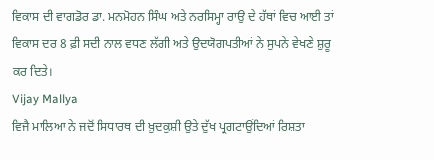ਵਿਕਾਸ ਦੀ ਵਾਗਡੋਰ ਡਾ. ਮਨਮੋਹਨ ਸਿੰਘ ਅਤੇ ਨਰਸਿਮ੍ਹਾ ਰਾਉ ਦੇ ਹੱਥਾਂ ਵਿਚ ਆਈ ਤਾਂ ਵਿਕਾਸ ਦਰ 8 ਫ਼ੀ ਸਦੀ ਨਾਲ ਵਧਣ ਲੱਗੀ ਅਤੇ ਉਦਯੋਗਪਤੀਆਂ ਨੇ ਸੁਪਨੇ ਵੇਖਣੇ ਸ਼ੁਰੂ ਕਰ ਦਿਤੇ।
Vijay Mallya
ਵਿਜੈ ਮਾਲਿਆ ਨੇ ਜਦੋਂ ਸਿਧਾਰਥ ਦੀ ਖ਼ੁਦਕੁਸ਼ੀ ਉਤੇ ਦੁੱਖ ਪ੍ਰਗਟਾਉਂਦਿਆਂ ਰਿਸ਼ਤਾ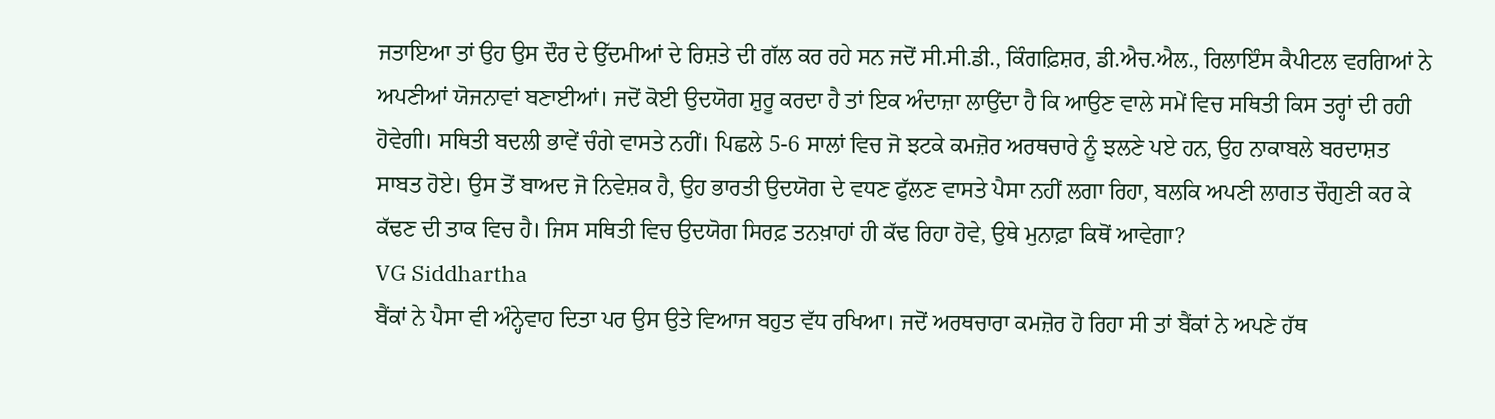ਜਤਾਇਆ ਤਾਂ ਉਹ ਉਸ ਦੌਰ ਦੇ ਉੱਦਮੀਆਂ ਦੇ ਰਿਸ਼ਤੇ ਦੀ ਗੱਲ ਕਰ ਰਹੇ ਸਨ ਜਦੋਂ ਸੀ.ਸੀ.ਡੀ., ਕਿੰਗਫ਼ਿਸ਼ਰ, ਡੀ.ਐਚ.ਐਲ., ਰਿਲਾਇੰਸ ਕੈਪੀਟਲ ਵਰਗਿਆਂ ਨੇ ਅਪਣੀਆਂ ਯੋਜਨਾਵਾਂ ਬਣਾਈਆਂ। ਜਦੋਂ ਕੋਈ ਉਦਯੋਗ ਸ਼ੁਰੂ ਕਰਦਾ ਹੈ ਤਾਂ ਇਕ ਅੰਦਾਜ਼ਾ ਲਾਉਂਦਾ ਹੈ ਕਿ ਆਉਣ ਵਾਲੇ ਸਮੇਂ ਵਿਚ ਸਥਿਤੀ ਕਿਸ ਤਰ੍ਹਾਂ ਦੀ ਰਹੀ ਹੋਵੇਗੀ। ਸਥਿਤੀ ਬਦਲੀ ਭਾਵੇਂ ਚੰਗੇ ਵਾਸਤੇ ਨਹੀਂ। ਪਿਛਲੇ 5-6 ਸਾਲਾਂ ਵਿਚ ਜੋ ਝਟਕੇ ਕਮਜ਼ੋਰ ਅਰਥਚਾਰੇ ਨੂੰ ਝਲਣੇ ਪਏ ਹਨ, ਉਹ ਨਾਕਾਬਲੇ ਬਰਦਾਸ਼ਤ ਸਾਬਤ ਹੋਏ। ਉਸ ਤੋਂ ਬਾਅਦ ਜੋ ਨਿਵੇਸ਼ਕ ਹੈ, ਉਹ ਭਾਰਤੀ ਉਦਯੋਗ ਦੇ ਵਧਣ ਫੁੱਲਣ ਵਾਸਤੇ ਪੈਸਾ ਨਹੀਂ ਲਗਾ ਰਿਹਾ, ਬਲਕਿ ਅਪਣੀ ਲਾਗਤ ਚੌਗੁਣੀ ਕਰ ਕੇ ਕੱਢਣ ਦੀ ਤਾਕ ਵਿਚ ਹੈ। ਜਿਸ ਸਥਿਤੀ ਵਿਚ ਉਦਯੋਗ ਸਿਰਫ਼ ਤਨਖ਼ਾਹਾਂ ਹੀ ਕੱਢ ਰਿਹਾ ਹੋਵੇ, ਉਥੇ ਮੁਨਾਫ਼ਾ ਕਿਥੋਂ ਆਵੇਗਾ?
VG Siddhartha
ਬੈਂਕਾਂ ਨੇ ਪੈਸਾ ਵੀ ਅੰਨ੍ਹੇਵਾਹ ਦਿਤਾ ਪਰ ਉਸ ਉਤੇ ਵਿਆਜ ਬਹੁਤ ਵੱਧ ਰਖਿਆ। ਜਦੋਂ ਅਰਥਚਾਰਾ ਕਮਜ਼ੋਰ ਹੋ ਰਿਹਾ ਸੀ ਤਾਂ ਬੈਂਕਾਂ ਨੇ ਅਪਣੇ ਹੱਥ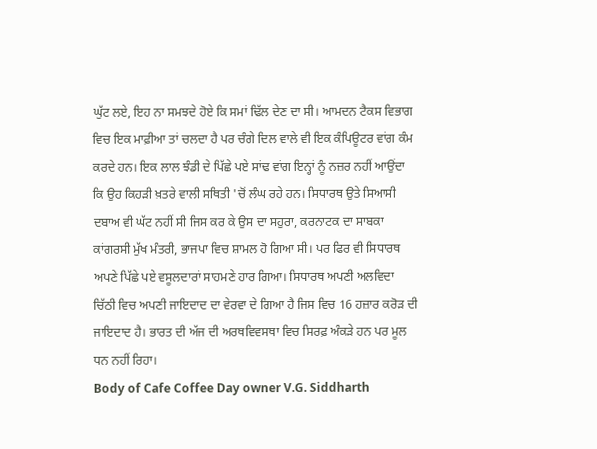ਘੁੱਟ ਲਏ, ਇਹ ਨਾ ਸਮਝਦੇ ਹੋਏ ਕਿ ਸਮਾਂ ਢਿੱਲ ਦੇਣ ਦਾ ਸੀ। ਆਮਦਨ ਟੈਕਸ ਵਿਭਾਗ ਵਿਚ ਇਕ ਮਾਫ਼ੀਆ ਤਾਂ ਚਲਦਾ ਹੈ ਪਰ ਚੰਗੇ ਦਿਲ ਵਾਲੇ ਵੀ ਇਕ ਕੰਪਿਊਟਰ ਵਾਂਗ ਕੰਮ ਕਰਦੇ ਹਨ। ਇਕ ਲਾਲ ਝੰਡੀ ਦੇ ਪਿੱਛੇ ਪਏ ਸਾਂਢ ਵਾਂਗ ਇਨ੍ਹਾਂ ਨੂੰ ਨਜ਼ਰ ਨਹੀਂ ਆਉਂਦਾ ਕਿ ਉਹ ਕਿਹੜੀ ਖ਼ਤਰੇ ਵਾਲੀ ਸਥਿਤੀ 'ਚੋਂ ਲੰਘ ਰਹੇ ਹਨ। ਸਿਧਾਰਥ ਉਤੇ ਸਿਆਸੀ ਦਬਾਅ ਵੀ ਘੱਟ ਨਹੀਂ ਸੀ ਜਿਸ ਕਰ ਕੇ ਉਸ ਦਾ ਸਹੁਰਾ, ਕਰਨਾਟਕ ਦਾ ਸਾਬਕਾ ਕਾਂਗਰਸੀ ਮੁੱਖ ਮੰਤਰੀ, ਭਾਜਪਾ ਵਿਚ ਸ਼ਾਮਲ ਹੋ ਗਿਆ ਸੀ। ਪਰ ਫਿਰ ਵੀ ਸਿਧਾਰਥ ਅਪਣੇ ਪਿੱਛੇ ਪਏ ਵਸੂਲਦਾਰਾਂ ਸਾਹਮਣੇ ਹਾਰ ਗਿਆ। ਸਿਧਾਰਥ ਅਪਣੀ ਅਲਵਿਦਾ ਚਿੱਠੀ ਵਿਚ ਅਪਣੀ ਜਾਇਦਾਦ ਦਾ ਵੇਰਵਾ ਦੇ ਗਿਆ ਹੈ ਜਿਸ ਵਿਚ 16 ਹਜ਼ਾਰ ਕਰੋੜ ਦੀ ਜਾਇਦਾਦ ਹੈ। ਭਾਰਤ ਦੀ ਅੱਜ ਦੀ ਅਰਥਵਿਵਸਥਾ ਵਿਚ ਸਿਰਫ਼ ਅੰਕੜੇ ਹਨ ਪਰ ਮੂਲ ਧਨ ਨਹੀਂ ਰਿਹਾ।
Body of Cafe Coffee Day owner V.G. Siddharth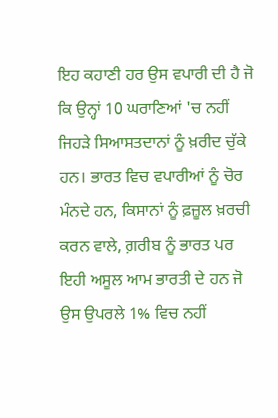ਇਹ ਕਹਾਣੀ ਹਰ ਉਸ ਵਪਾਰੀ ਦੀ ਹੈ ਜੋ ਕਿ ਉਨ੍ਹਾਂ 10 ਘਰਾਣਿਆਂ 'ਚ ਨਹੀਂ ਜਿਹੜੇ ਸਿਆਸਤਦਾਨਾਂ ਨੂੰ ਖ਼ਰੀਦ ਚੁੱਕੇ ਹਨ। ਭਾਰਤ ਵਿਚ ਵਪਾਰੀਆਂ ਨੂੰ ਚੋਰ ਮੰਨਦੇ ਹਨ, ਕਿਸਾਨਾਂ ਨੂੰ ਫ਼ਜ਼ੂਲ ਖ਼ਰਚੀ ਕਰਨ ਵਾਲੇ, ਗ਼ਰੀਬ ਨੂੰ ਭਾਰਤ ਪਰ ਇਹੀ ਅਸੂਲ ਆਮ ਭਾਰਤੀ ਦੇ ਹਨ ਜੋ ਉਸ ਉਪਰਲੇ 1% ਵਿਚ ਨਹੀਂ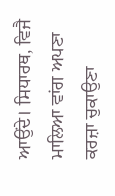ਆਉਂਦੇ। ਸਿਧਾਰਥ, ਵਿਜੈ ਮਾਲਿਆ ਵਾਂਗ ਅਪਣਾ ਕਰਜ਼ਾ ਚੁਕਾਉਣਾ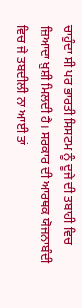ਚਾਹੁੰਦਾ ਸੀ ਪਰ ਭਾਰਤੀ ਸਿਸਟਮ ਨੂੰ ਦੂਜੇ ਦੀ ਤਬਾਹੀ ਵਿਚ ਜ਼ਿਆਦਾ ਖ਼ੁਸ਼ੀ ਮਿਲਦੀ ਹੈ। ਸਰਕਾਰ ਦੀ ਆਰਥਕ ਯੋਜਨਾਬੰਦੀ ਵਿਚ ਜੇ ਤਬਦੀਲੀ ਨਾ ਆਈ ਤਾਂ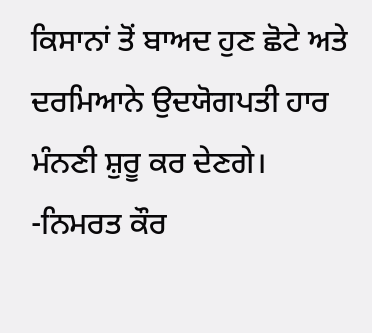ਕਿਸਾਨਾਂ ਤੋਂ ਬਾਅਦ ਹੁਣ ਛੋਟੇ ਅਤੇ ਦਰਮਿਆਨੇ ਉਦਯੋਗਪਤੀ ਹਾਰ ਮੰਨਣੀ ਸ਼ੁਰੂ ਕਰ ਦੇਣਗੇ। -ਨਿਮਰਤ ਕੌਰ